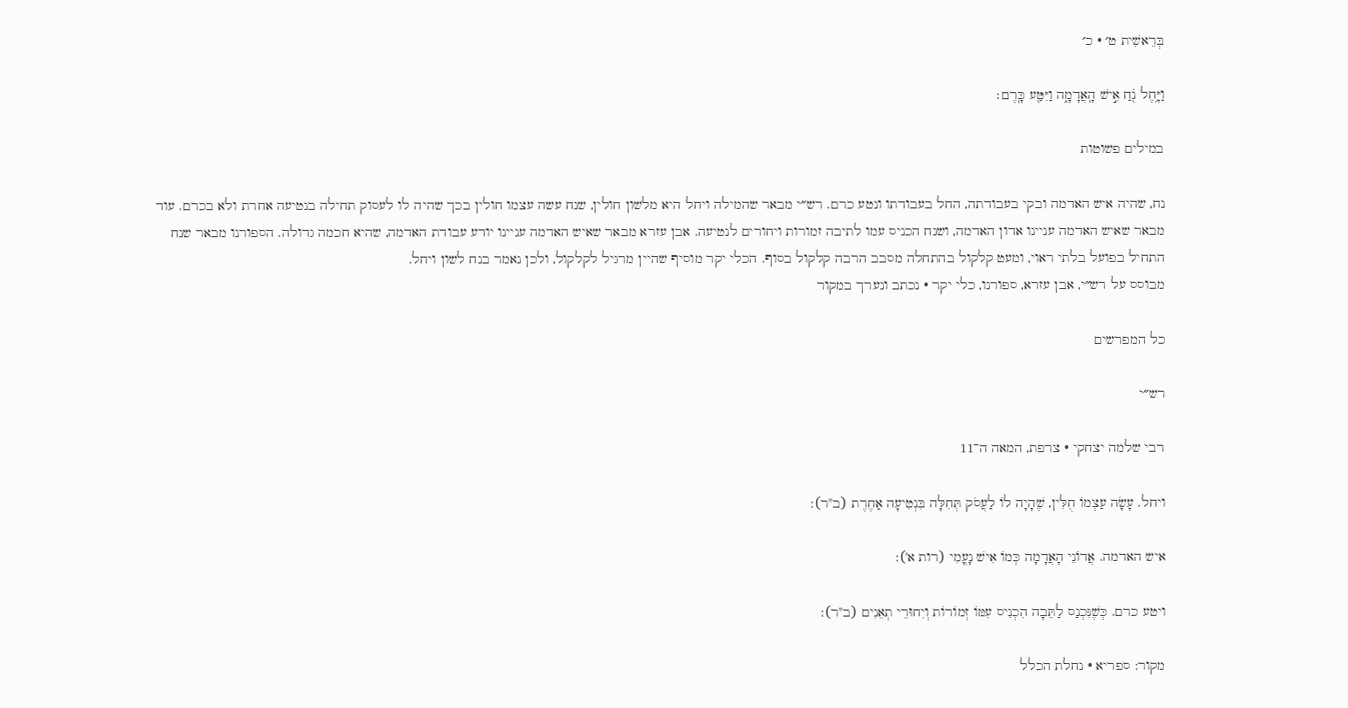בְּרֵאשִׁית ט׳ · כ׳

וַיָּ֥חֶל נֹ֖חַ אִ֣ישׁ הָֽאֲדָמָ֑ה וַיִּטַּ֖ע כָּֽרֶם׃

במילים פשוטות

נח, שהיה איש האדמה ובקי בעבודתה, החל בעבודתו ונטע כרם. רש״י מבאר שהמילה ויחל היא מלשון חולין, שנח עשה עצמו חולין בכך שהיה לו לעסוק תחילה בנטיעה אחרת ולא בכרם. עוד מבאר שאיש האדמה עניינו אדון האדמה, ושנח הכניס עמו לתיבה זמורות ויחורים לנטיעה. אבן עזרא מבאר שאיש האדמה עניינו יודע עבודת האדמה, שהיא חכמה גדולה. הספורנו מבאר שנח התחיל בפועל בלתי ראוי, ומעט קלקול בהתחלה מסבב הרבה קלקול בסוף. הכלי יקר מוסיף שהיין מרגיל לקלקול, ולכן נאמר בנח לשון ויחל.
מבוסס על רש״י, אבן עזרא, ספורנו, כלי יקר · נכתב ונערך במקור

כל המפרשים

רש״י

רבי שלמה יצחקי · צרפת, המאה ה־11

ויחל. עָשָׂה עַצְמוֹ חֻלִּין, שֶׁהָיָה לוֹ לַעֲסֹק תְּחִלָּה בִּנְטִיעָה אַחֶרֶת (ב"ר):

איש האדמה. אֲדוֹנֵי הָאֲדָמָה כְּמוֹ אִישׁ נָעֳמִי (רות א'):

ויטע כרם. כְּשֶׁנִּכְנַס לַתֵּבָה הִכְנִיס עִמּוֹ זְמוֹרוֹת וְיִחוּרֵי תְאֵנִים (ב"ר):

מקור: ספריא · נחלת הכלל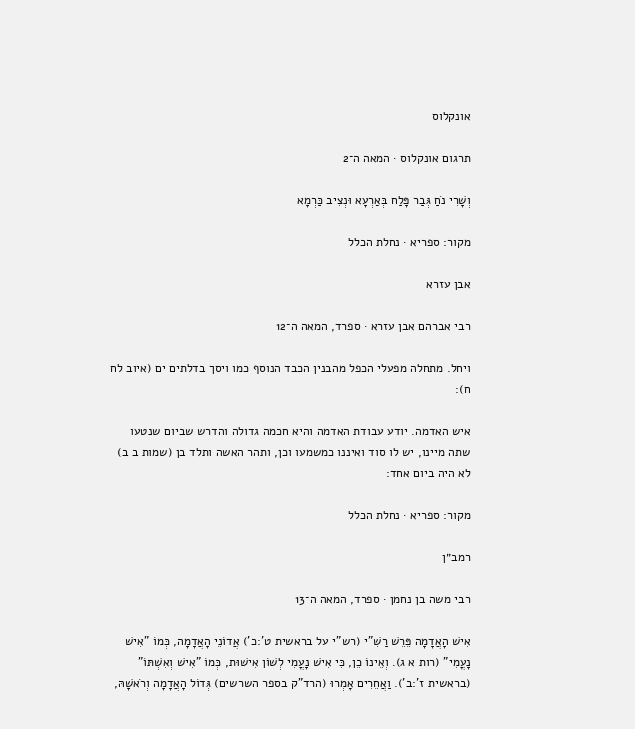אונקלוס

תרגום אונקלוס · המאה ה־2

וְשָׁרִי נֹחַ גְּבַר פָּלַח בְּאַרְעָא וּנְצִיב כַּרְמָא

מקור: ספריא · נחלת הכלל

אבן עזרא

רבי אברהם אבן עזרא · ספרד, המאה ה־12

ויחל. מתחלה מפעלי הכפל מהבנין הכבד הנוסף כמו ויסך בדלתים ים (איוב לח ח):

איש האדמה. יודע עבודת האדמה והיא חכמה גדולה והדרש שביום שנטעו שתה מיינו, יש לו סוד ואיננו כמשמעו וכן, ותהר האשה ותלד בן (שמות ב ב) לא היה ביום אחד:

מקור: ספריא · נחלת הכלל

רמב״ן

רבי משה בן נחמן · ספרד, המאה ה־13

אִישׁ הָאֲדָמָה פֵּרֵשׁ רַשִׁ"י (רש"י על בראשית ט':כ') אֲדוֹנֵי הָאֲדָמָה, כְּמוֹ "אִישׁ נָעֳמִי" (רות א ג). וְאֵינוֹ כֵן, כִּי אִישׁ נָעֳמִי לְשׁוֹן אִישׁוּת, כְּמוֹ "אִישׁ וְאִשְׁתּוֹ" (בראשית ז':ב'). וַאֲחֵרִים אָמְרוּ (הרד"ק בספר השרשים) גְּדוֹל הָאֲדָמָה וְרֹאשָׁהּ,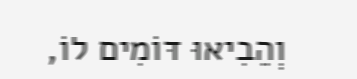וְהֵבִיאוּ דּוֹמִים לוֹ,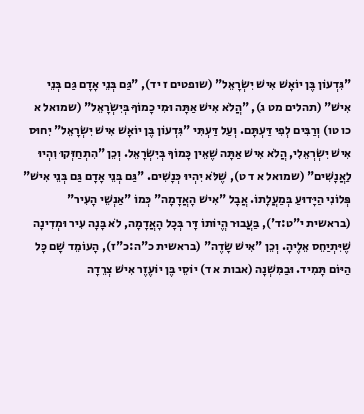"גִּדְעוֹן בֶּן יוֹאָשׁ אִישׁ יִשְׂרָאֵל" (שופטים ז יד), "גַּם בְּנֵי אָדָם גַּם בְּנֵי אִישׁ" (תהלים מט ג), "הֲלֹא אִישׁ אַתָּה וּמִי כָמוֹךָ בְּיִשְׂרָאֵל" (שמואל א כו טו) וְרַבִּים לְפִי דַּעְתָּם. וְעַל דַּעְתִּי "גִּדְעוֹן בֶּן יוֹאָשׁ אִישׁ יִשְׂרָאֵל" יִחוּס אִישׁ יִשְׂרְאֵלִי, הֲלֹא אִישׁ אַתָּה שֶׁאֵין כָּמוֹךָ בְּיִשְׂרָאֵל. וְכֵן "הִתְחַזְּקוּ וִהְיוּ לַאֲנָשִׁים" (שמואל א ד ט), שֶׁלֹּא יִהְיוּ כְּנָשִׁים. "גַּם בְּנֵי אָדָם גַּם בְּנֵי אִישׁ" פְּלוֹנִי הַיָּדוּעַ בְּמַעֲלָתוֹ. אֲבָל "אִישׁ הָאֲדָמָה" כְּמוֹ "אַנְשֵׁי הָעִיר" (בראשית י"ט:ד'), בַּעֲבוּר הֱיוֹתוֹ דָּר בְּכָל הָאֲדָמָה, לֹא בָּנָה עִיר וּמְדִינָה שֶׁיִּתְיַחֵס אֵלֶיהָ. וְכֵן "אִישׁ שָׂדֶה" (בראשית כ"ה:כ"ז), הָעוֹמֵד שָׁם כָּל הַיּוֹם תָּמִיד. וּבַמִּשְׁנָה (אבות א ד) יוֹסֵי בֶּן יוֹעֶזֶר אִישׁ צְרֵדָה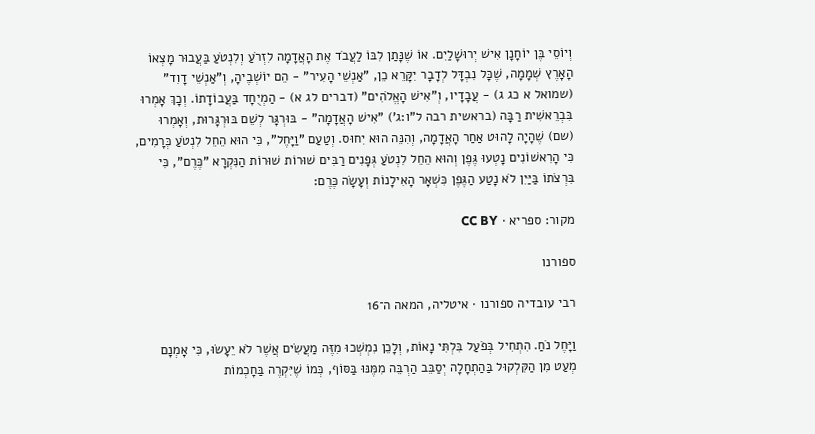וְיוֹסֵי בֶּן יוֹחָנָן אִישׁ יְרוּשָׁלַיִם. אוֹ שֶׁנָּתַן לִבּוֹ לַעֲבֹד אֶת הָאֲדָמָה לִזְרֹעַ וְלִנְטֹעַ בַּעֲבוּר מָצְאוֹ הָאָרֶץ שְׁמָמָה, שֶׁכָּל נִבְדָּל לְדָבָר יִקָּרֵא כֵן, "אַנְשֵׁי הָעִיר" - הֵם יוֹשְׁבֶיהָ, וְ"אַנְשֵׁי דָוִד" (שמואל א כג ג) - עֲבָדָיו, וְ"אִישׁ הָאֱלֹהִים" (דברים לג א) - הַמְיֻחָד בַּעֲבוֹדָתוֹ. וְכָךְ אָמְרוּ בִּבְרֵאשִׁית רַבָּה (בראשית רבה ל"ו:ג') "אִישׁ הָאֲדָמָה" - בּוּרְגָּר לְשֵׁם בּוּרְגָּרוּת, וְאָמְרוּ (שם) שֶׁהָיָה לָהוּט אַחַר הָאֲדָמָה, וְהִנֵּה הוּא יִחוּס. וְטַעַם "וַיָּחֶל", כִּי הוּא הֵחֵל לִנְטֹעַ כְּרָמִים, כִּי הָרִאשׁוֹנִים נָטְעוּ גֶּפֶן וְהוּא הֵחֵל לִנְטֹעַ גְּפָנִים רַבִּים שׁוּרוֹת שׁוּרוֹת הַנִּקְרָא "כֶּרֶם", כִּי בִּרְצֹתוֹ בַּיַּיִן לֹא נָטַע הַגֶּפֶן כִּשְׁאָר הָאִילָנוֹת וְעָשָׂה כֶּרֶם:

מקור: ספריא · CC BY

ספורנו

רבי עובדיה ספורנו · איטליה, המאה ה־16

וַיָּחֶל נֹחַ. הִתְחִיל בְּפֹעַל בִּלְתִּי נָאוֹת, וְלָכֵן נִמְשְׁכוּ מִזֶּה מַעֲשִׂים אֲשֶׁר לֹא יֵעָשׂוּ, כִּי אָמְנָם מְעַט מִן הַקִּלְקוּל בַּהַתְחָלָה יְסַבֵּב הַרְבֵּה מִמֶּנּוּ בַּסּוֹף, כְּמוֹ שֶׁיִּקְרֶה בַּחָכְמוֹת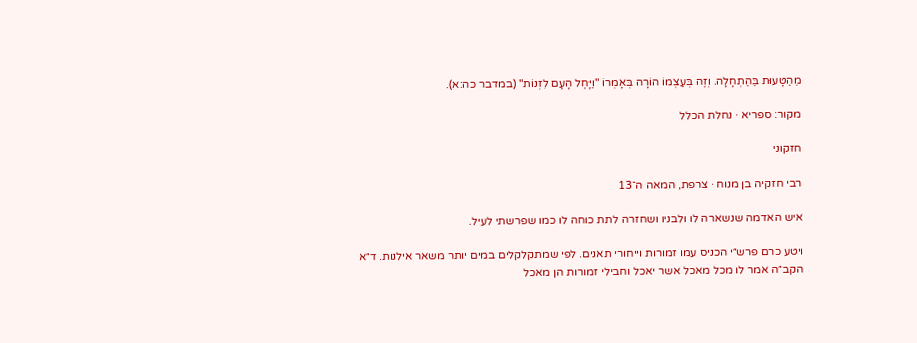מֵהַטָּעוּת בַּהַתְחָלָה. וְזֶה בְּעַצְמוֹ הוֹרָה בְּאָמְרוֹ "וַיָּחֶל הָעָם לִזְנוֹת" (במדבר כה:א).

מקור: ספריא · נחלת הכלל

חזקוני

רבי חזקיה בן מנוח · צרפת, המאה ה־13

איש האדמה שנשארה לו ולבניו ושחזרה לתת כוחה לו כמו שפרשתי לעיל.

ויטע כרם פרש״י הכניס עמו זמורות וייחורי תאנים. לפי שמתקלקלים במים יותר משאר אילנות. ד״א הקב״ה אמר לו מכל מאכל אשר יאכל וחבילי זמורות הן מאכל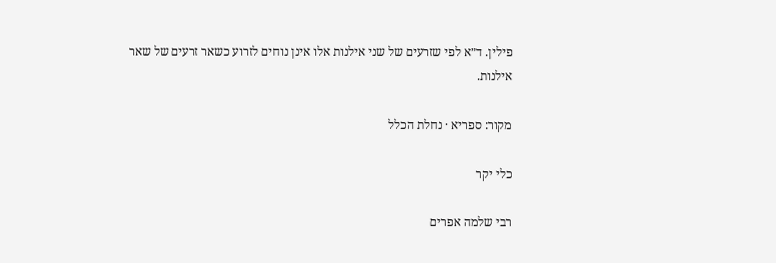פילין. ד״א לפי שזרעים של שני אילנות אלו אינן נוחים לזרוע כשאר זרעים של שאר אילנות.

מקור: ספריא · נחלת הכלל

כלי יקר

רבי שלמה אפרים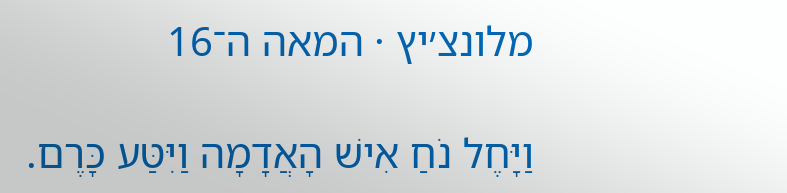מלונצ׳יץ · המאה ה־16

וַיָּחֶל נֹחַ אִישׁ הָאֲדָמָה וַיִּטַּע כָּרֶם.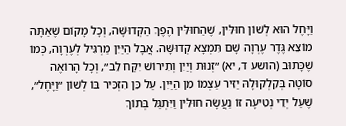וַיָּחֶל הוּא לְשׁוֹן חוּלִּין, שֶׁהַחוּלִּין הֶפֶךְ הַקְּדוּשָּׁה, וְכָל מָקוֹם שֶׁאַתָּה מוֹצֵא גֶּדֶר עֶרְוָה שָׁם תִּמְצָא קְדוּשָּׁה. אֲבָל הַיַּיִן מַרְגִּיל לְעֶרְוָה, כְּמוֹ שֶׁכָּתוּב (הושע ד, יא) ״זְנוּת וְיַיִן וְתִירוֹשׁ יִקַּח לֵב״, וְכָל הָרוֹאֶה סוֹטָה בְּקִלְקוּלָהּ יַזִּיר עַצְמוֹ מִן הַיַּיִן. עַל כֵּן הִזְכִּיר בּוֹ לְשׁוֹן ״וַיָּחֶל״, שֶׁעַל יְדֵי נְטִיעָה זוֹ נַעֲשָׂה חוּלִּין וַיִּתְגַּל בְּתוֹךְ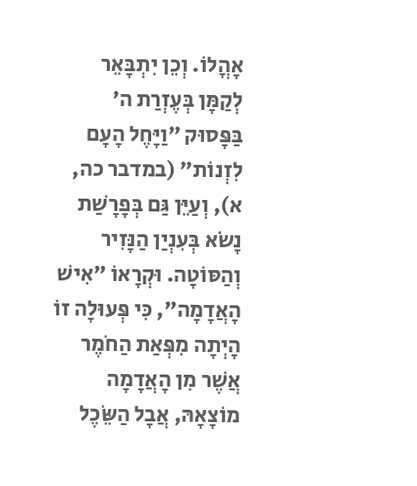אָהֳלוֹ. וְכֵן יִתְבָּאֵר לְקַמָּן בְּעֶזְרַת ה׳ בַּפָּסוּק ״וַיָּחֶל הָעָם לִזְנוֹת״ (במדבר כה, א), וְעַיֵּן גַּם בְּפָרָשַׁת נָשֹׂא בְּעִנְיַן הַנָּזִיר וְהַסּוֹטָה. וּקְרָאוֹ ״אִישׁ הָאֲדָמָה״, כִּי פְּעוּלָה זוֹ הָיְתָה מִפְּאַת הַחֹמֶר אֲשֶׁר מִן הָאֲדָמָה מוֹצָאָהּ, אֲבָל הַשֵּׂכֶל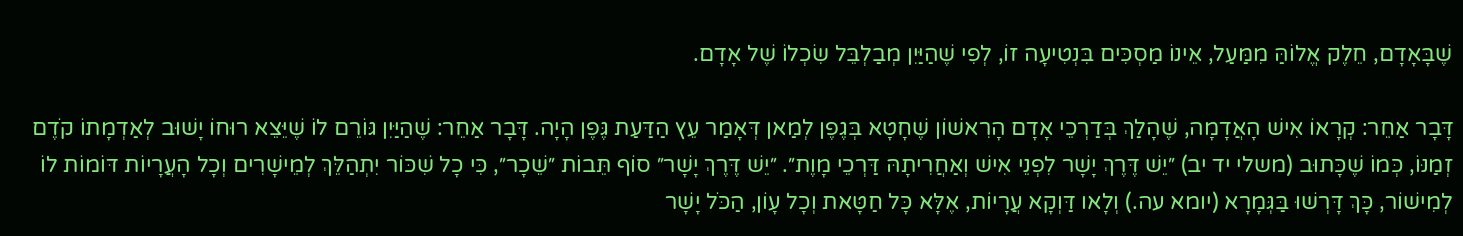שֶׁבָּאָדָם, חֵלֶק אֱלוֹהַּ מִמַּעַל, אֵינוֹ מַסְכִּים בִּנְטִיעָה זוֹ, לְפִי שֶׁהַיַּיִן מְבַלְבֵּל שִׂכְלוֹ שֶׁל אָדָם.

דָּבָר אַחֵר: קְרָאוֹ אִישׁ הָאֲדָמָה, שֶׁהָלַךְ בְּדַרְכֵי אָדָם הָרִאשׁוֹן שֶׁחָטָא בְּגֶפֶן לְמַאן דְּאָמַר עֵץ הַדַּעַת גֶּפֶן הָיָה. דָּבָר אַחֵר: שֶׁהַיַּיִן גּוֹרֵם לוֹ שֶׁיֵּצֵא רוּחוֹ יָשׁוּב לְאַדְמָתוֹ קֹדֶם זְמַנּוֹ, כְּמוֹ שֶׁכָּתוּב (משלי יד יב) ״יֵשׁ דֶּרֶךְ יָשָׁר לִפְנֵי אִישׁ וְאַחֲרִיתָהּ דַּרְכֵי מָוֶת״. ״יֵשׁ דֶּרֶךְ יָשָׁר״ סוֹף תֵּבוֹת ״שֵׁכָר״, כִּי כָל שִׁכּוֹר יִתְהַלֵּךְ לְמֵישָׁרִים וְכָל הָעֲרָיוֹת דּוֹמוֹת לוֹ לְמִישׁוֹר, כָּךְ דָּרְשׁוּ בַּגְּמָרָא (יומא עה.) וְלָאו דַּוְקָא עֲרָיוֹת, אֶלָּא כָּל חַטָּאת וְכָל עָוֹן, הַכֹּל יָשָׁר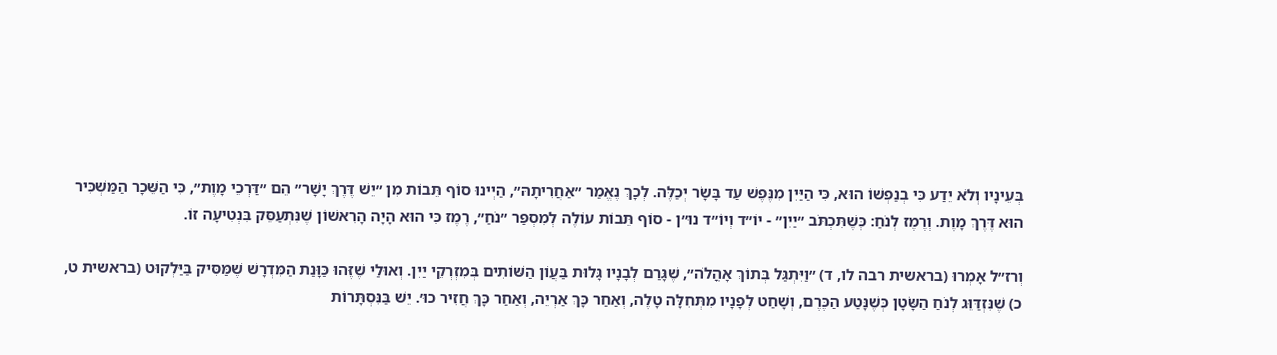בְּעֵינָיו וְלֹא יֵדַע כִּי בְנַפְשׁוֹ הוּא, כִּי הַיַּיִן מִנֶּפֶשׁ עַד בָּשָׂר יְכַלֶּה. לְכָךְ נֶאֱמַר ״אַחֲרִיתָהּ״, הַיְינוּ סוֹף תֵּבוֹת מִן ״יֵשׁ דֶּרֶךְ יָשָׁר״ הֵם ״דַּרְכֵי מָוֶת״, כִּי הַשֵּׁכָר הַמַּשְׁכִּיר הוּא דֶּרֶךְ מָוֶת. וְרֶמֶז לְנֹחַ: כְּשֶׁתִּכְתֹּב ״יַיִן״ - יוֹ״ד וְיוֹ״ד נוּ״ן - סוֹף תֵּבוֹת עוֹלֶה לְמִסְפַּר ״נֹחַ״, רֶמֶז כִּי הוּא הָיָה הָרִאשׁוֹן שֶׁנִּתְעַסֵּק בִּנְטִיעָה זוֹ.

וְרז״ל אָמְרוּ (בראשית רבה לו, ד) ״וַיִּתְגַּל בְּתוֹךְ אָהֳלֹה״, שֶׁגָּרַם לְבָנָיו גָּלוּת בַּעֲוֹן הַשּׁוֹתִים בְּמִזְרְקֵי יַיִן. וְאוּלַי שֶׁזֶּהוּ כַּוָּנַת הַמִּדְרָשׁ שֶׁמַּסִּיק בַּיַּלְקוּט (בראשית ט, כ) שֶׁנִּזְדַּוֵּג לְנֹחַ הַשָּׂטָן כְּשֶׁנָּטַע הַכֶּרֶם, וְשָׁחַט לְפָנָיו מִתְּחִלָּה טָלֶה, וְאַחַר כָּךְ אַרְיֵה, וְאַחַר כָּךְ חֲזִיר כוּ׳. יֵשׁ בַּנִּסְתָּרוֹת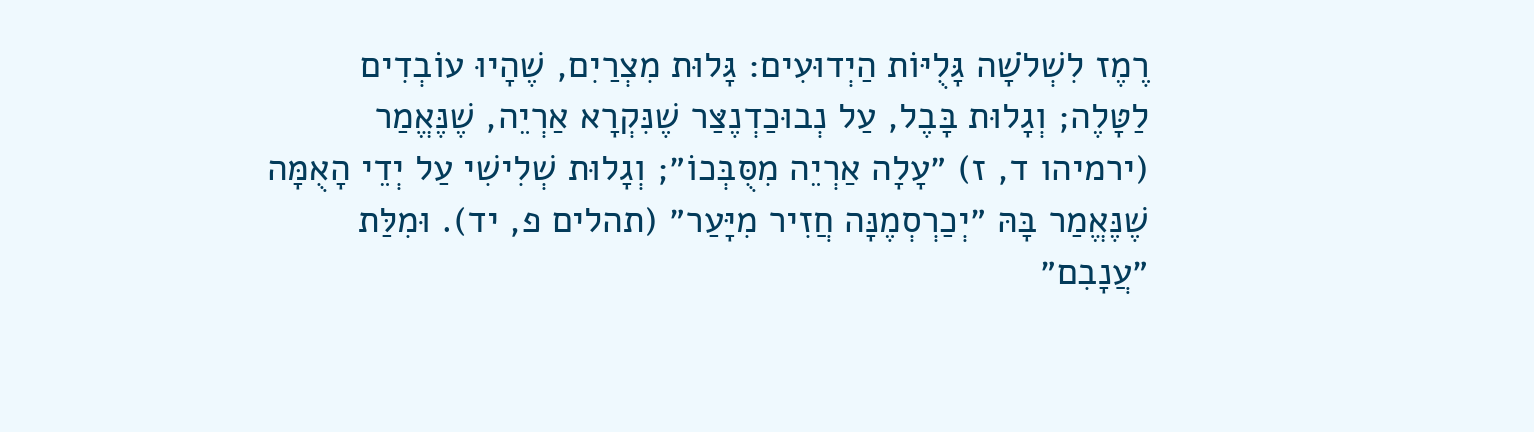רֶמֶז לִשְׁלֹשָׁה גָּלֻיּוֹת הַיְדוּעִים: גָּלוּת מִצְרַיִם, שֶׁהָיוּ עוֹבְדִים לַטָּלֶה; וְגָלוּת בָּבֶל, עַל נְבוּכַדְנֶצַּר שֶׁנִּקְרָא אַרְיֵה, שֶׁנֶּאֱמַר (ירמיהו ד, ז) ״עָלָה אַרְיֵה מִסֻּבְּכוֹ״; וְגָלוּת שְׁלִישִׁי עַל יְדֵי הָאֻמָּה שֶׁנֶּאֱמַר בָּהּ ״יְכַרְסְמֶנָּה חֲזִיר מִיָּעַר״ (תהלים פ, יד). וּמִלַּת ״עֲנָבִם״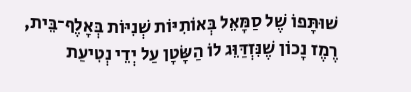שׁוּתָּפוֹ שֶׁל סַמָּאֵל בְּאוֹתִיּוֹת שְׁנִיּוֹת בְּאָלֶף־בֵּית, רֶמֶז נָכוֹן שֶׁנִּזְדַּוֵּג לוֹ הַשָּׂטָן עַל יְדֵי נְטִיעַת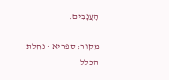הָעֲנָבִים.

מקור: ספריא · נחלת הכלל